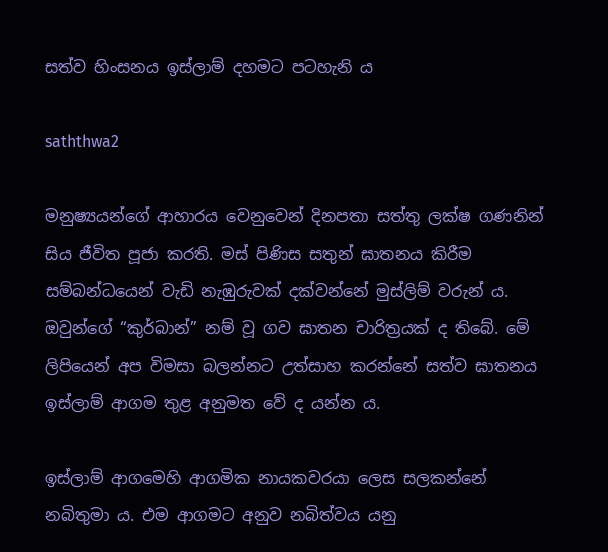සත්ව හිංසනය ඉස්ලාම් දහමට පටහැනි ය

saththwa2

මනුෂ්‍යයන්ගේ ආහාරය වෙනුවෙන් දිනපතා සත්තු ලක්ෂ ගණනින් සිය ජීවිත පූජා කරති. මස් පිණිස සතුන් ඝාතනය කිරීම සම්බන්ධයෙන් වැඩි නැඹුරුවක් දක්වන්නේ මුස්ලිම් වරුන් ය. ඔවුන්ගේ “කුර්බාන්” නම් වූ ගව ඝාතන චාරිත්‍රයක් ද තිබේ. මේ ලිපියෙන් අප විමසා බලන්නට උත්සාහ කරන්නේ සත්ව ඝාතනය ඉස්ලාම් ආගම තුළ අනුමත වේ ද යන්න ය.

ඉස්ලාම් ආගමෙහි ආගමික නායකවරයා ලෙස සලකන්නේ නබිතුමා ය. එම ආගමට අනුව නබිත්වය යනු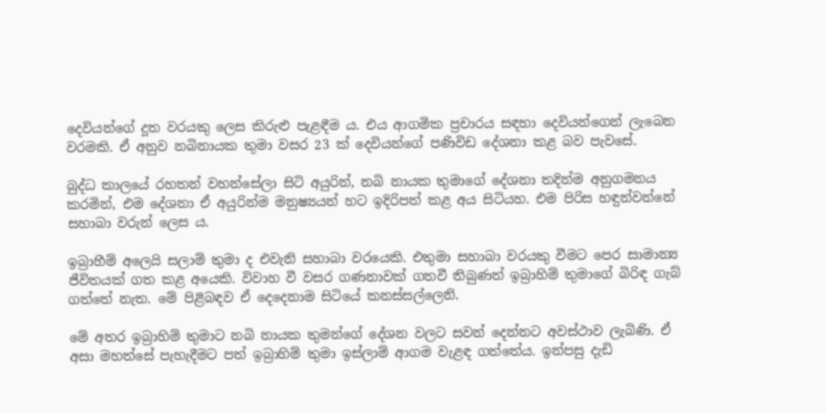දෙවියන්ගේ දූත වරයකු ලෙස කිරුළු පැළඳීම ය. එය ආගමික ප්‍රචාරය සඳහා දෙවියන්ගෙන් ලැබෙන වරමකි. ඒ අනුව නබිනායක තුමා වසර 23 ක් දෙවියන්ගේ පණිවිඩ දේශනා කළ බව පැවසේ.

බුද්ධ කාලයේ රහතන් වහන්සේලා සිටි අයුරින්, නබි නායක තුමාගේ දේශනා තදින්ම අනුගමනය කරමින්, එම දේශනා ඒ අයුරින්ම මනුෂ්‍යයන් හට ඉදිරිපත් කළ අය සිටියහ. එම පිරිස හඳුන්වන්නේ සහාබා වරුන් ලෙස ය.

ඉබ්‍රාහීම් අලෙයි සලාම් තුමා ද එවැනි සහාබා වරයෙකි. එතුමා සහාබා වරයකු වීමට පෙර සාමාන්‍ය ජීවිතයක් ගත කළ අයෙකි. විවාහ වී වසර ගණනාවක් ගතවී තිබුණත් ඉබ්‍රාහිම් තුමාගේ බිරිඳ ගැබ් ගත්තේ නැත. මේ පිළිබඳව ඒ දෙදෙනාම සිටියේ කනස්සල්ලෙනි.

මේ අතර ඉබ්‍රාහිම් තුමාට නබි නායක තුමන්ගේ දේශන වලට සවන් දෙන්නට අවස්ථාව ලැබිණි. ඒ අසා මහත්සේ පැහැදීමට පත් ඉබ්‍රාහිම් තුමා ඉස්ලාම් ආගම වැළඳ ගත්තේය. ඉන්පසු දැඩි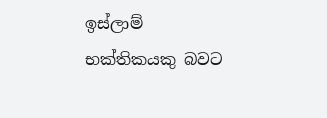ඉස්ලාම් භක්තිකයකු බවට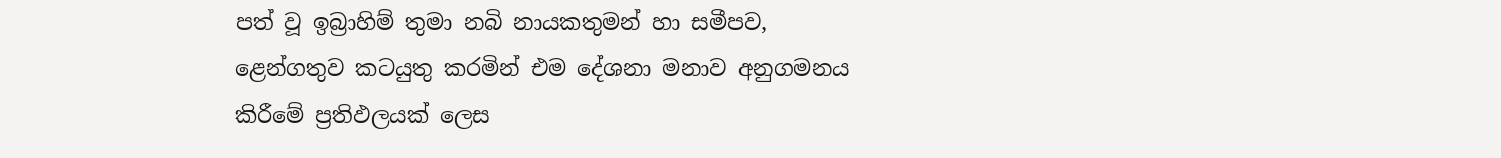පත් වූ ඉබ්‍රාහිම් තුමා නබි නායකතුමන් හා සමීපව, ළෙන්ගතුව කටයුතු කරමින් එම දේශනා මනාව අනුගමනය කිරීමේ ප්‍රතිඵලයක් ලෙස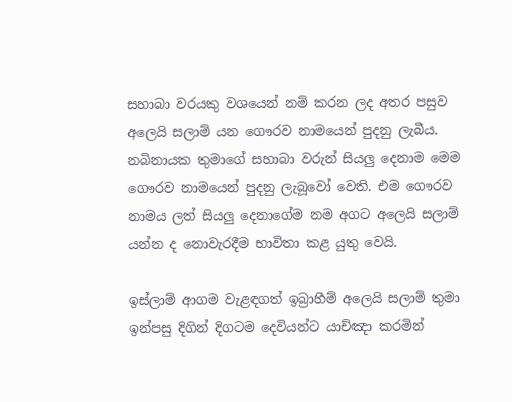සහාබා වරයකු වශයෙන් නම් කරන ලද අතර පසුව අලෙයි සලාම් යන ගෞරව නාමයෙන් පුදනු ලැබීය. නබිනායක තුමාගේ සහාබා වරුන් සියලු දෙනාම මෙම ගෞරව නාමයෙන් පුදනු ලැබූවෝ වෙති. එම ගෞරව නාමය ලත් සියලු දෙනාගේම නම අගට අලෙයි සලාම් යන්න ද නොවැරදීම භාවිතා කළ යුතු වෙයි.

ඉස්ලාම් ආගම වැළඳගත් ඉබ්‍රාහීම් අලෙයි සලාම් තුමා ඉන්පසු දිගින් දිගටම දෙවියන්ට යාච්ඤා කරමින්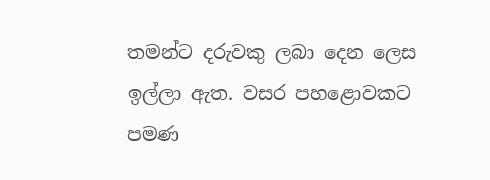තමන්ට දරුවකු ලබා දෙන ලෙස ඉල්ලා ඇත. වසර පහළොවකට පමණ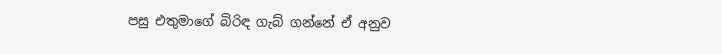පසු එතුමාගේ බිරිඳ ගැබ් ගන්නේ ඒ අනුව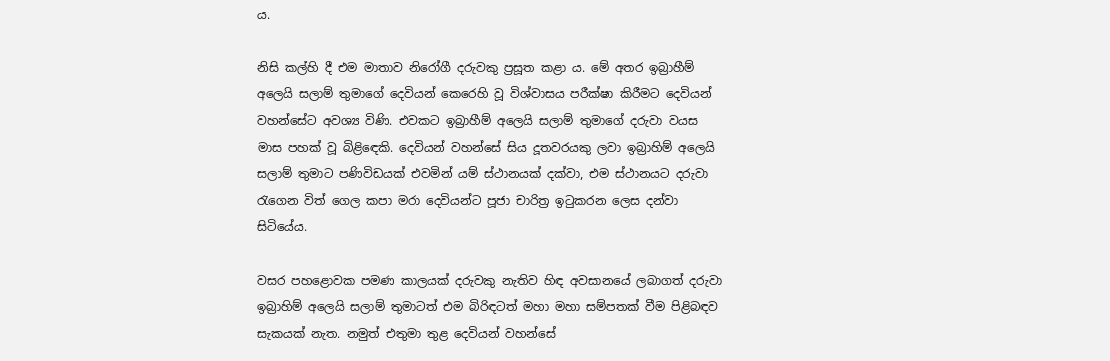ය.

නිසි කල්හි දී එම මාතාව නිරෝගී දරුවකු ප්‍රසූත කළා ය. මේ අතර ඉබ්‍රාහීම් අලෙයි සලාම් තුමාගේ දෙවියන් කෙරෙහි වූ විශ්වාසය පරීක්ෂා කිරීමට දෙවියන් වහන්සේට අවශ්‍ය විණි. එවකට ඉබ්‍රාහීම් අලෙයි සලාම් තුමාගේ දරුවා වයස මාස පහක් වූ බිළිඳෙකි. දෙවියන් වහන්සේ සිය දූතවරයකු ලවා ඉබ්‍රාහිම් අලෙයි සලාම් තුමාට පණිවිඩයක් එවමින් යම් ස්ථානයක් දක්වා, එම ස්ථානයට දරුවා රැගෙන විත් ගෙල කපා මරා දෙවියන්ට පූජා චාරිත්‍ර ඉටුකරන ලෙස දන්වා සිටියේය.

වසර පහළොවක පමණ කාලයක් දරුවකු නැතිව හිඳ අවසානයේ ලබාගත් දරුවා ඉබ්‍රාහිම් අලෙයි සලාම් තුමාටත් එම බිරිඳටත් මහා මහා සම්පතක් වීම පිළිබඳව සැකයක් නැත. නමුත් එතුමා තුළ දෙවියන් වහන්සේ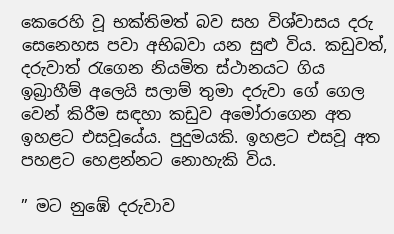කෙරෙහි වූ භක්තිමත් බව සහ විශ්වාසය දරු සෙනෙහස පවා අභිබවා යන සුළු විය. කඩුවත්, දරුවාත් රැගෙන නියමිත ස්ථානයට ගිය ඉබ්‍රාහීම් අලෙයි සලාම් තුමා දරුවා ගේ ගෙල වෙන් කිරීම සඳහා කඩුව අමෝරාගෙන අත ඉහළට එසවූයේය. පුදුමයකි. ඉහළට එසවූ අත පහළට හෙළන්නට නොහැකි විය.

” මට නුඹේ දරුවාව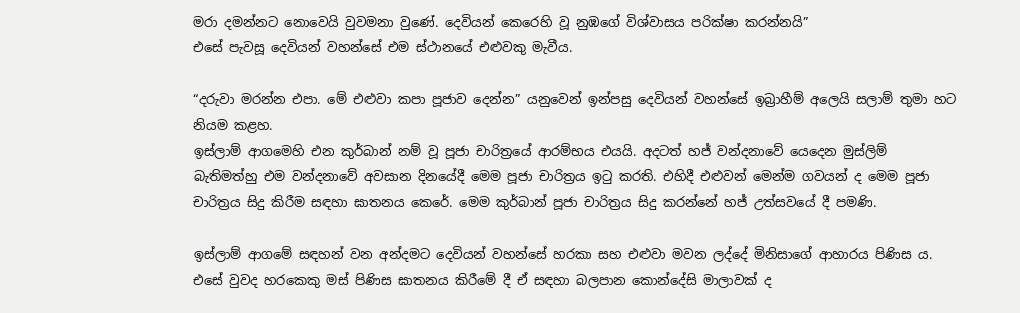මරා දමන්නට නොවෙයි වුවමනා වුණේ. දෙවියන් කෙරෙහි වූ නුඹගේ විශ්වාසය පරික්ෂා කරන්නයි”
එසේ පැවසූ දෙවියන් වහන්සේ එම ස්ථානයේ එළුවකු මැවීය.

“දරුවා මරන්න එපා. මේ එළුවා කපා පූජාව දෙන්න” යනුවෙන් ඉන්පසු දෙවියන් වහන්සේ ඉබ්‍රාහීම් අලෙයි සලාම් තුමා හට නියම කළහ.
ඉස්ලාම් ආගමෙහි එන කුර්බාන් නම් වූ පූජා චාරිත්‍රයේ ආරම්භය එයයි. අදටත් හජ් වන්දනාවේ යෙදෙන මුස්ලිම් බැතිමත්හු එම වන්දනාවේ අවසාන දිනයේදී මෙම පූජා චාරිත්‍රය ඉටු කරති. එහිදී එළුවන් මෙන්ම ගවයන් ද මෙම පූජා චාරිත්‍රය සිදු කිරීම සඳහා ඝාතනය කෙරේ. මෙම කුර්බාන් පූජා චාරිත්‍රය සිදු කරන්නේ හජ් උත්සවයේ දී පමණි.

ඉස්ලාම් ආගමේ සඳහන් වන අන්දමට දෙවියන් වහන්සේ හරකා සහ එළුවා මවන ලද්දේ මිනිසාගේ ආහාරය පිණිස ය. එසේ වුවද හරකෙකු මස් පිණිස ඝාතනය කිරීමේ දී ඒ සඳහා බලපාන කොන්දේසි මාලාවක් ද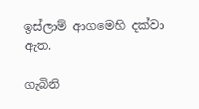ඉස්ලාම් ආගමෙහි දක්වා ඇත.

ගැබිනි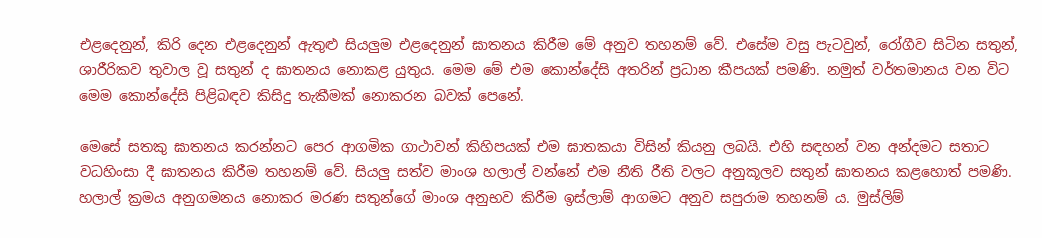එළදෙනුන්, කිරි දෙන එළදෙනුන් ඇතුළු සියලුම එළදෙනුන් ඝාතනය කිරීම මේ අනුව තහනම් වේ. එසේම වසු පැටවුන්, රෝගීව සිටින සතුන්, ශාරීරිකව තුවාල වූ සතුන් ද ඝාතනය නොකළ යුතුය. මෙම මේ එම කොන්දේසි අතරින් ප්‍රධාන කීපයක් පමණි. නමුත් වර්තමානය වන විට මෙම කොන්දේසි පිළිබඳව කිසිදු තැකීමක් නොකරන බවක් පෙනේ.

මෙසේ සතකු ඝාතනය කරන්නට පෙර ආගමික ගාථාවන් කිහිපයක් එම ඝාතකයා විසින් කියනු ලබයි. එහි සඳහන් වන අන්දමට සතාට වධහිංසා දී ඝාතනය කිරීම තහනම් වේ. සියලු සත්ව මාංශ හලාල් වන්නේ එම නීති රීති වලට අනුකූලව සතුන් ඝාතනය කළහොත් පමණි. හලාල් ක්‍රමය අනුගමනය නොකර මරණ සතුන්ගේ මාංශ අනුභව කිරීම ඉස්ලාම් ආගමට අනුව සපුරාම තහනම් ය. මුස්ලිම්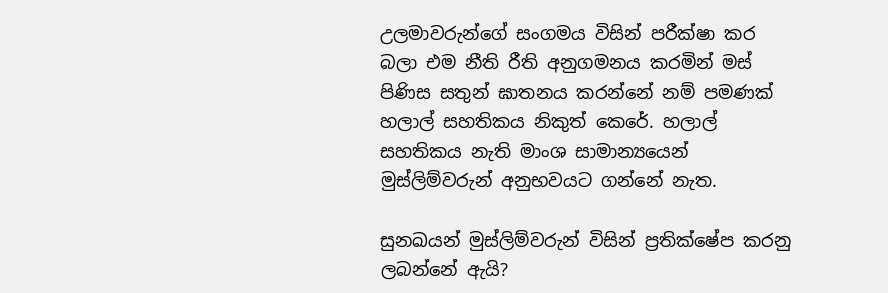උලමාවරුන්ගේ සංගමය විසින් පරීක්ෂා කර බලා එම නීති රීති අනුගමනය කරමින් මස් පිණිස සතුන් ඝාතනය කරන්නේ නම් පමණක් හලාල් සහතිකය නිකුත් කෙරේ. හලාල් සහතිකය නැති මාංශ සාමාන්‍යයෙන් මුස්ලිම්වරුන් අනුභවයට ගන්නේ නැත.

සුනඛයන් මුස්ලිම්වරුන් විසින් ප්‍රතික්ෂේප කරනු ලබන්නේ ඇයි?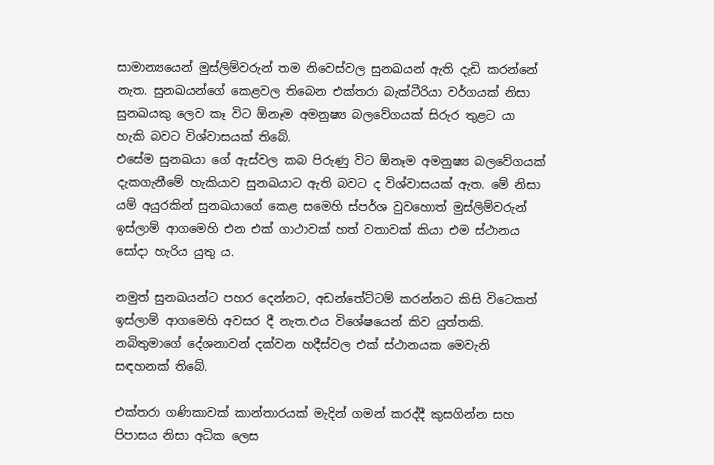සාමාන්‍යයෙන් මුස්ලිම්වරුන් තම නිවෙස්වල සුනඛයන් ඇති දැඩි කරන්නේ නැත. සුනඛයන්ගේ කෙළවල තිබෙන එක්තරා බැක්ටීරියා වර්ගයක් නිසා සුනඛයකු ලෙව කෑ විට ඕනෑම අමනුෂ්‍ය බලවේගයක් සිරුර තුළට යා හැකි බවට විශ්වාසයක් තිබේ.
එසේම සුනඛයා ගේ ඇස්වල කබ පිරුණු විට ඕනෑම අමනුෂ්‍ය බලවේගයක් දැකගැනීමේ හැකියාව සුනඛයාට ඇති බවට ද විශ්වාසයක් ඇත. මේ නිසා යම් අයුරකින් සුනඛයාගේ කෙළ සමෙහි ස්පර්ශ වුවහොත් මුස්ලිම්වරුන් ඉස්ලාම් ආගමෙහි එන එක් ගාථාවක් හත් වතාවක් කියා එම ස්ථානය සෝදා හැරිය යුතු ය.

නමුත් සුනඛයන්ට පහර දෙන්නට, අඩන්තේට්ටම් කරන්නට කිසි විටෙකත් ඉස්ලාම් ආගමෙහි අවසර දී නැත.එය විශේෂයෙන් කිව යුත්තකි.
නබිතුමාගේ දේශනාවන් දක්වන හදීස්වල එක් ස්ථානයක මෙවැනි සඳහනක් තිබේ.

එක්තරා ගණිකාවක් කාන්තාරයක් මැදින් ගමන් කරද්දී කුසගින්න සහ පිපාසය නිසා අධික ලෙස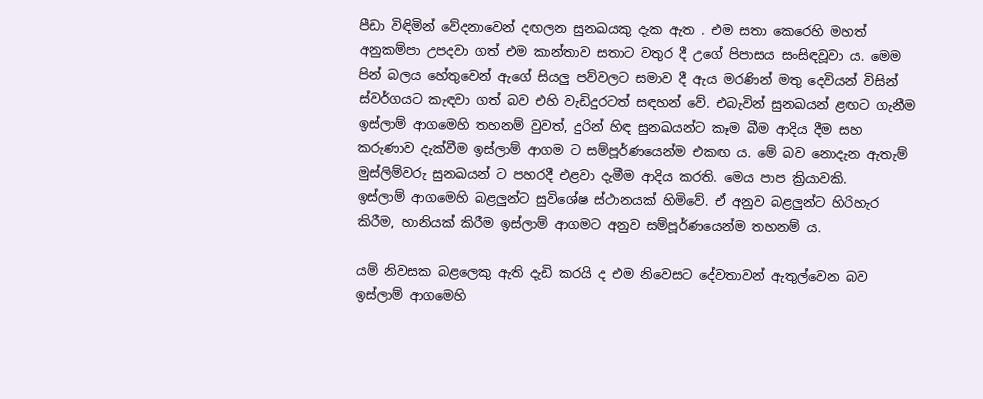පීඩා විඳිමින් වේදනාවෙන් දඟලන සුනඛයකු දැක ඇත . එම සතා කෙරෙහි මහත් අනුකම්පා උපදවා ගත් එම කාන්තාව සතාට වතුර දී උගේ පිපාසය සංසිඳවූවා ය. මෙම පින් බලය හේතුවෙන් ඇගේ සියලු පව්වලට සමාව දී ඇය මරණින් මතු දෙවියන් විසින් ස්වර්ගයට කැඳවා ගත් බව එහි වැඩිදුරටත් සඳහන් වේ. එබැවින් සුනඛයන් ළඟට ගැනීම ඉස්ලාම් ආගමෙහි තහනම් වුවත්, දුරින් හිඳ සුනඛයන්ට කෑම බීම ආදිය දීම සහ කරුණාව දැක්වීම ඉස්ලාම් ආගම ට සම්පූර්ණයෙන්ම එකඟ ය. මේ බව නොදැන ඇතැම් මුස්ලිම්වරු සුනඛයන් ට පහරදී එළවා දැමීම ආදිය කරති. මෙය පාප ක්‍රියාවකි.
ඉස්ලාම් ආගමෙහි බළලුන්ට සුවිශේෂ ස්ථානයක් හිමිවේ. ඒ අනුව බළලුන්ට හිරිහැර කිරීම, හානියක් කිරීම ඉස්ලාම් ආගමට අනුව සම්පූර්ණයෙන්ම තහනම් ය.

යම් නිවසක බළලෙකු ඇති දැඩි කරයි ද එම නිවෙසට දේවතාවන් ඇතුල්වෙන බව ඉස්ලාම් ආගමෙහි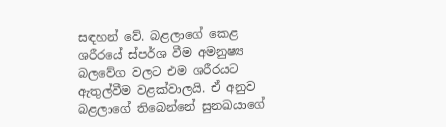සඳහන් වේ. බළලාගේ කෙළ ශරීරයේ ස්පර්ශ වීම අමනුෂ්‍ය බලවේග වලට එම ශරීරයට ඇතුල්වීම වළක්වාලයි. ඒ අනුව බළලාගේ තිබෙන්නේ සුනඛයාගේ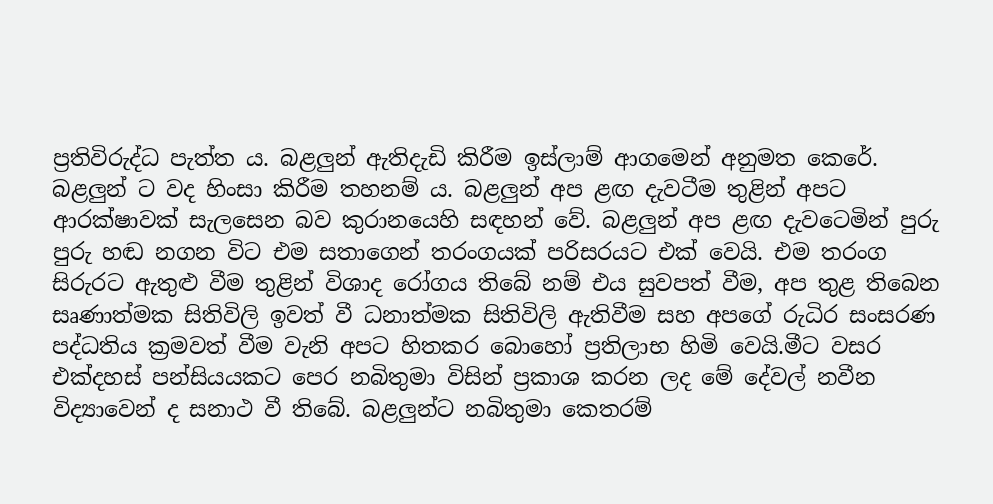ප්‍රතිවිරුද්ධ පැත්ත ය. බළලුන් ඇතිදැඩි කිරීම ඉස්ලාම් ආගමෙන් අනුමත කෙරේ. බළලුන් ට වද හිංසා කිරීම තහනම් ය. බළලුන් අප ළඟ දැවටීම තුළින් අපට ආරක්ෂාවක් සැලසෙන බව කුරානයෙහි සඳහන් වේ. බළලුන් අප ළඟ දැවටෙමින් පුරු පුරු හඬ නගන විට එම සතාගෙන් තරංගයක් පරිසරයට එක් වෙයි. එම තරංග සිරුරට ඇතුළු වීම තුළින් විශාද රෝගය තිබේ නම් එය සුවපත් වීම, අප තුළ තිබෙන සෘණාත්මක සිතිවිලි ඉවත් වී ධනාත්මක සිතිවිලි ඇතිවීම සහ අපගේ රුධිර සංසරණ පද්ධතිය ක්‍රමවත් වීම වැනි අපට හිතකර බොහෝ ප්‍රතිලාභ හිමි වෙයි.මීට වසර එක්දහස් පන්සියයකට පෙර නබිතුමා විසින් ප්‍රකාශ කරන ලද මේ දේවල් නවීන විද්‍යාවෙන් ද සනාථ වී තිබේ. බළලුන්ට නබිතුමා කෙතරම්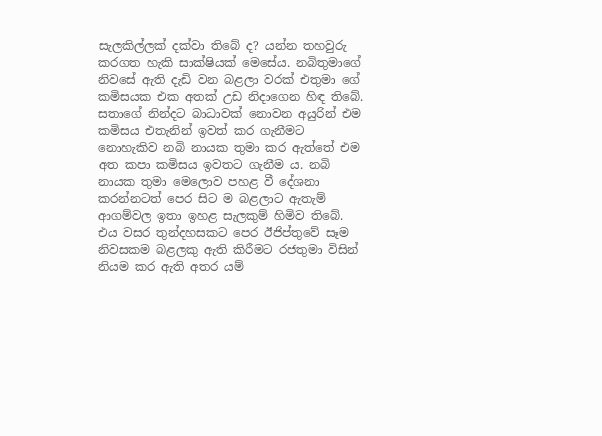සැලකිල්ලක් දක්වා තිබේ ද? යන්න තහවුරු කරගත හැකි සාක්ෂියක් මෙසේය. නබිතුමාගේ නිවසේ ඇති දැඩි වන බළලා වරක් එතුමා ගේ කමිසයක එක අතක් උඩ නිදාගෙන හිඳ තිබේ. සතාගේ නින්දට බාධාවක් නොවන අයුරින් එම කමිසය එතැනින් ඉවත් කර ගැනීමට නොහැකිව නබි නායක තුමා කර ඇත්තේ එම අත කපා කමිසය ඉවතට ගැනීම ය. නබි නායක තුමා මෙලොව පහළ වී දේශනා කරන්නටත් පෙර සිට ම බළලාට ඇතැම් ආගම්වල ඉතා ඉහළ සැලකුම් හිමිව තිබේ. එය වසර තුන්දහසකට පෙර ඊජිප්තුවේ සෑම නිවසකම බළලකු ඇති කිරීමට රජතුමා විසින් නියම කර ඇති අතර යම්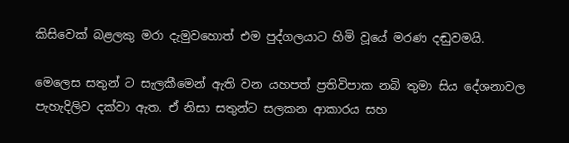කිසිවෙක් බළලකු මරා දැමුවහොත් එම පුද්ගලයාට හිමි වූයේ මරණ දඬුවමයි.

මෙලෙස සතුන් ට සැලකීමෙන් ඇති වන යහපත් ප්‍රතිවිපාක නබි තුමා සිය දේශනාවල පැහැදිලිව දක්වා ඇත. ඒ නිසා සතුන්ට සලකන ආකාරය සහ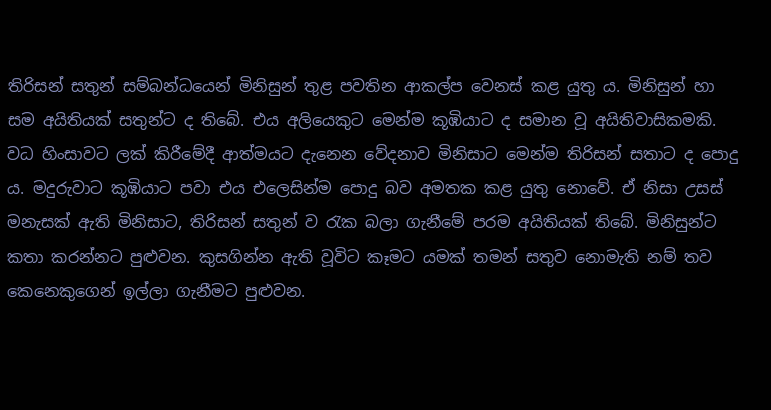තිරිසන් සතුන් සම්බන්ධයෙන් මිනිසුන් තුළ පවතින ආකල්ප වෙනස් කළ යුතු ය. මිනිසුන් හා සම අයිතියක් සතුන්ට ද තිබේ. එය අලියෙකුට මෙන්ම කූඹියාට ද සමාන වූ අයිතිවාසිකමකි. වධ හිංසාවට ලක් කිරීමේදී ආත්මයට දැනෙන වේදනාව මිනිසාට මෙන්ම තිරිසන් සතාට ද පොදු ය. මදුරුවාට කූඹියාට පවා එය එලෙසින්ම පොදු බව අමතක කළ යුතු නොවේ. ඒ නිසා උසස් මනැසක් ඇති මිනිසාට, තිරිසන් සතුන් ව රැක බලා ගැනීමේ පරම අයිතියක් තිබේ. මිනිසුන්ට කතා කරන්නට පුළුවන. කුසගින්න ඇති වූවිට කෑමට යමක් තමන් සතුව නොමැති නම් තව කෙනෙකුගෙන් ඉල්ලා ගැනීමට පුළුවන.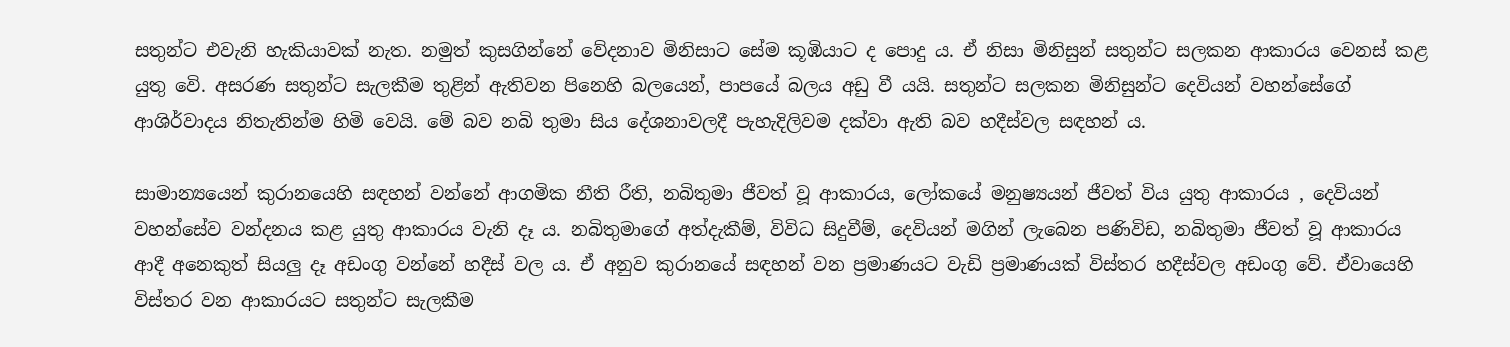සතුන්ට එවැනි හැකියාවක් නැත. නමුත් කුසගින්නේ වේදනාව මිනිසාට සේම කූඹියාට ද පොදු ය. ඒ නිසා මිනිසුන් සතුන්ට සලකන ආකාරය වෙනස් කළ යුතු වෙි. අසරණ සතුන්ට සැලකීම තුළින් ඇතිවන පිනෙහි බලයෙන්, පාපයේ බලය අඩු වී යයි. සතුන්ට සලකන මිනිසුන්ට දෙවියන් වහන්සේගේ ආශිර්වාදය නිතැතින්ම හිමි වෙයි. මේ බව නබි තුමා සිය දේශනාවලදී පැහැදිලිවම දක්වා ඇති බව හදීස්වල සඳහන් ය.

සාමාන්‍යයෙන් කුරානයෙහි සඳහන් වන්නේ ආගමික නීති රීති, නබිතුමා ජීවත් වූ ආකාරය, ලෝකයේ මනුෂ්‍යයන් ජීවත් විය යුතු ආකාරය , දෙවියන් වහන්සේව වන්දනය කළ යුතු ආකාරය වැනි දෑ ය. නබිතුමාගේ අත්දැකීම්, විවිධ සිදුවීම්, දෙවියන් මගින් ලැබෙන පණිවිඩ, නබිතුමා ජීවත් වූ ආකාරය ආදී අනෙකුත් සියලු දෑ අඩංගු වන්නේ හදීස් වල ය. ඒ අනුව කුරානයේ සඳහන් වන ප්‍රමාණයට වැඩි ප්‍රමාණයක් විස්තර හදීස්වල අඩංගු වේ. ඒවායෙහි විස්තර වන ආකාරයට සතුන්ට සැලකීම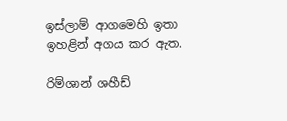ඉස්ලාම් ආගමෙහි ඉතා ඉහළින් අගය කර ඇත.

රිම්ශාන් ශහීඩ්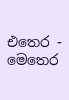එතෙර - මෙතෙර